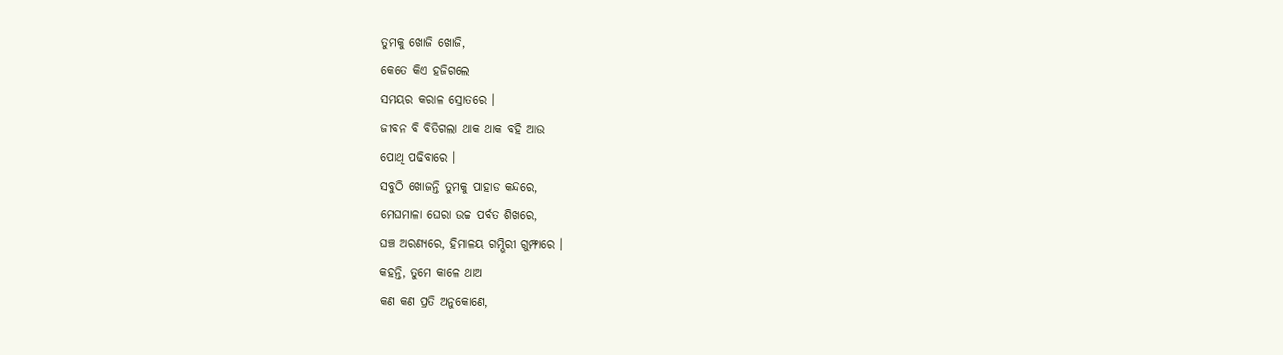ତୁମକୁ ଖୋଜି ଖୋଜି,
କେତେ କିଏ ହଜିଗଲେ
ସମୟର କରାଳ ସ୍ରୋତରେ ।
ଜୀବନ ବି ବିତିଗଲା ଥାକ ଥାକ ବହି ଆଉ
ପୋଥି ପଢିବାରେ ।
ସବୁଠି ଖୋଜନ୍ତି ତୁମକୁ ପାହାଡ କନ୍ଦରେ,
ମେଘମାଳା ଘେରା ଉଚ୍ଚ ପର୍ବତ ଶିଖରେ,
ଘଞ୍ଚ ଅରଣ୍ୟରେ, ହିମାଳୟ ଗମ୍ଭିରୀ ଗୁମ୍ଫାରେ ।
କହନ୍ତି, ତୁମେ କାଳେ ଥାଅ
କଣ କଣ ପ୍ରତି ଅନୁକୋଣେ,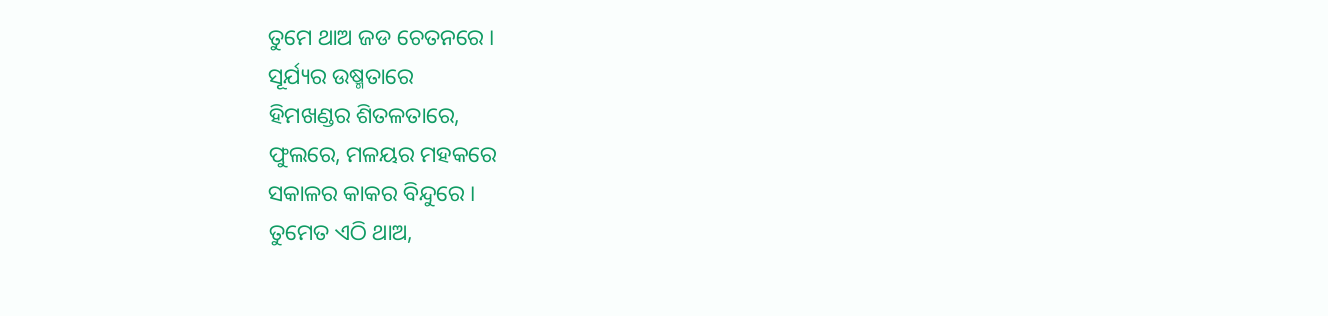ତୁମେ ଥାଅ ଜଡ ଚେତନରେ ।
ସୂର୍ଯ୍ୟର ଉଷ୍ମତାରେ
ହିମଖଣ୍ଡର ଶିତଳତାରେ,
ଫୁଲରେ, ମଳୟର ମହକରେ
ସକାଳର କାକର ବିନ୍ଦୁରେ ।
ତୁମେତ ଏଠି ଥାଅ,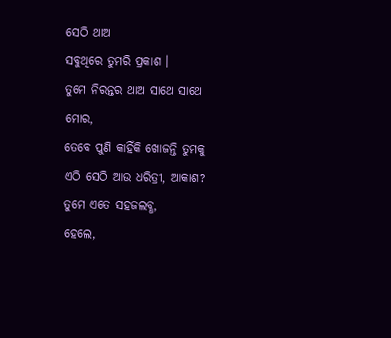ସେଠି ଥାଅ
ସବୁଥିରେ ତୁମରି ପ୍ରକାଶ ।
ତୁମେ ନିରନ୍ତର ଥାଅ ସାଥେ ସାଥେ ମୋର,
ତେବେ ପୁଣି କାହିଁକି ଖୋଜନ୍ତି ତୁମକୁ
ଏଠି ସେଠି ଆଉ ଧରିତ୍ରୀ, ଆକାଶ?
ତୁମେ ଏତେ ସହଜଲବ୍ଧ,
ହେଲେ,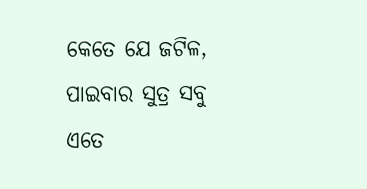କେତେ ଯେ ଜଟିଳ,
ପାଇବାର ସୁତ୍ର ସବୁ
ଏତେ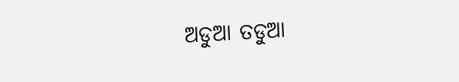ଅଡୁଆ ତଡୁଆ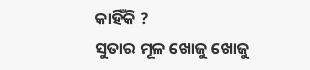କାହିଁକି ?
ସୁତାର ମୂଳ ଖୋଜୁ ଖୋଜୁ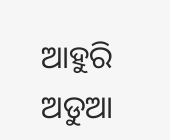ଆହୁରି ଅଡୁଆ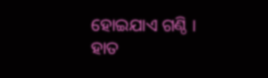ହୋଇଯାଏ ଗଣ୍ଠି ।
ହାତ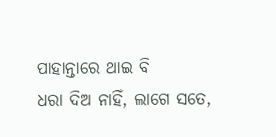ପାହାନ୍ତାରେ ଥାଇ ବି
ଧରା ଦିଅ ନାହିଁ, ଲାଗେ ସତେ,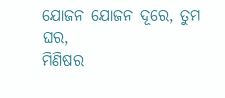ଯୋଜନ ଯୋଜନ ଦୂରେ, ତୁମ ଘର,
ମିଣିଷର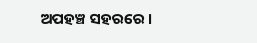ଅପହଞ୍ଚ ସହରରେ ।